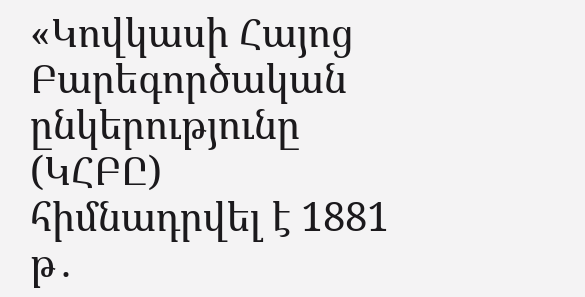«Կովկասի Հայոց Բարեգործական ընկերությունը (ԿՀԲԸ) հիմնադրվել է 1881 թ․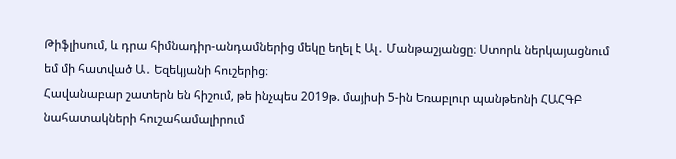Թիֆլիսում, և դրա հիմնադիր-անդամներից մեկը եղել է Ալ․ Մանթաշյանցը։ Ստորև ներկայացնում եմ մի հատված Ա․ Եզեկյանի հուշերից։
Հավանաբար շատերն են հիշում, թե ինչպես 2019թ. մայիսի 5-ին Եռաբլուր պանթեոնի ՀԱՀԳԲ նահատակների հուշահամալիրում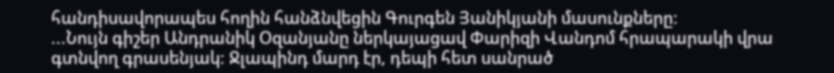հանդիսավորապես հողին հանձնվեցին Գուրգեն Յանիկյանի մասունքները:
...Նույն գիշեր Անդրանիկ Օզանյանը ներկայացավ Փարիզի Վանդոմ հրապարակի վրա գտնվող գրասենյակ: Ջլապինդ մարդ էր, դեպի հետ սանրած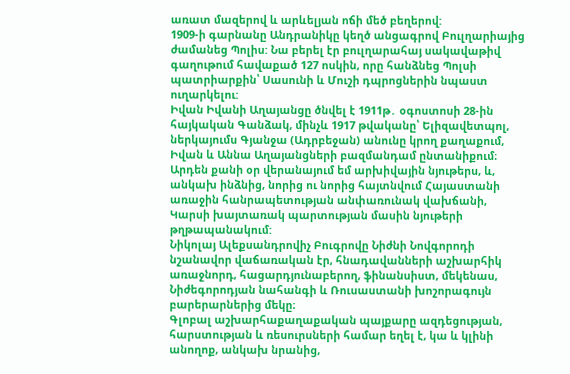առատ մազերով և արևելյան ոճի մեծ բեղերով:
1909-ի գարնանը Անդրանիկը կեղծ անցագրով Բուլղարիայից ժամանեց Պոլիս: Նա բերել էր բուլղարահայ սակավաթիվ գաղութում հավաքած 127 ոսկին, որը հանձնեց Պոլսի պատրիարքին՝ Սասունի և Մուշի դպրոցներին նպաստ ուղարկելու:
Իվան Իվանի Աղայանցը ծնվել է 1911թ․ օգոստոսի 28-ին հայկական Գանձակ, մինչև 1917 թվականը՝ Ելիզավետպոլ, ներկայումս Գյանջա (Ադրբեջան) անունը կրող քաղաքում, Իվան և Աննա Աղայանցների բազմանդամ ընտանիքում։
Արդեն քանի օր վերանայում եմ արխիվային նյութերս, և, անկախ ինձնից, նորից ու նորից հայտնվում Հայաստանի առաջին հանրապետության անփառունակ վախճանի, Կարսի խայտառակ պարտության մասին նյութերի թղթապանակում:
Նիկոլայ Ալեքսանդրովիչ Բուգրովը Նիժնի Նովգորոդի նշանավոր վաճառական էր, հնադավանների աշխարհիկ առաջնորդ, հացարդյունաբերող, ֆինանսիստ, մեկենաս, Նիժեգորոդյան նահանգի և Ռուսաստանի խոշորագույն բարերարներից մեկը։
Գլոբալ աշխարհաքաղաքական պայքարը ազդեցության, հարստության և ռեսուրսների համար եղել է, կա և կլինի անողոք, անկախ նրանից,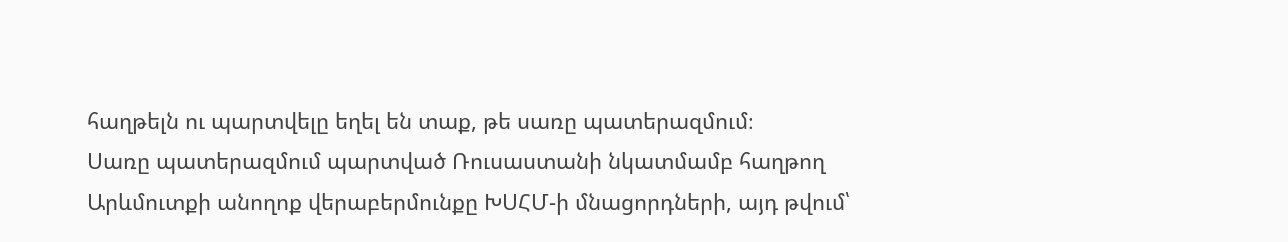հաղթելն ու պարտվելը եղել են տաք, թե սառը պատերազմում։
Սառը պատերազմում պարտված Ռուսաստանի նկատմամբ հաղթող Արևմուտքի անողոք վերաբերմունքը ԽՍՀՄ-ի մնացորդների, այդ թվում՝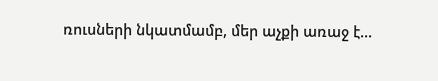ռուսների նկատմամբ, մեր աչքի առաջ է...